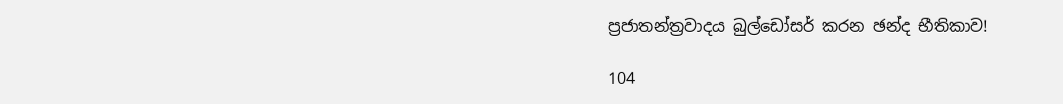ප්‍රජාතන්ත්‍රවාදය බුල්ඩෝසර් කරන ඡන්ද භීතිකාව!

104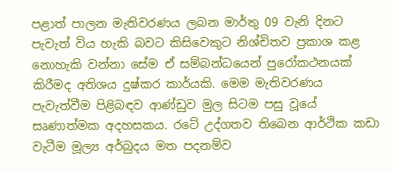පළාත් පාලන මැතිවරණය ලබන මාර්තු 09 වැනි දිනට පැවැත් විය හැකි බවට කිසිවෙකුට නිශ්චිතව ප්‍රකාශ කළ නොහැකි වන්නා සේම ඒ සම්බන්ධයෙන් පුරෝකථනයක් කිරීමද අතිශය දුෂ්කර කාර්යකි. මෙම මැතිවරණය පැවැත්වීම පිළිබඳව ආණ්ඩුව මුල සිටම පසු වූයේ සෘණාත්මක අදහසකය. රටේ උද්ගතව තිබෙන ආර්ථික කඩා වැටීම මූල්‍ය අර්බුදය මත පදනම්ව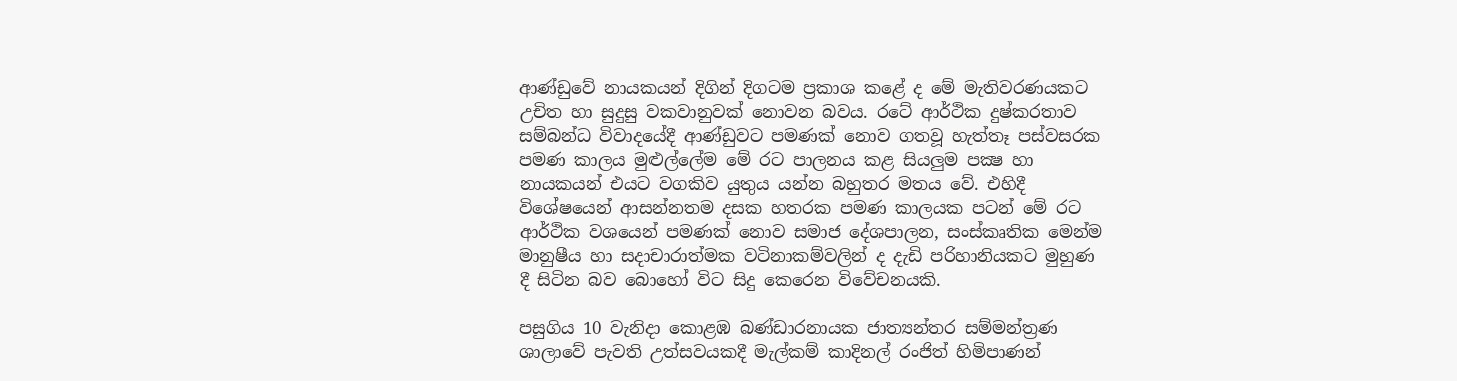ආණ්ඩුවේ නායකයන් දිගින් දිගටම ප්‍රකාශ කළේ ද මේ මැතිවරණයකට උචිත හා සුදුසු වකවානුවක් නොවන බවය. රටේ ආර්ථික දුෂ්කරතාව සම්බන්ධ විවාදයේදී ආණ්ඩුවට පමණක් නොව ගතවූ හැත්තෑ පස්වසරක පමණ කාලය මුළුල්ලේම මේ රට පාලනය කළ සියලුම පක්‍ෂ හා නායකයන් එයට වගකිව යුතුය යන්න බහුතර මතය වේ. එහිදී විශේෂයෙන් ආසන්නතම දසක හතරක පමණ කාලයක පටන් මේ රට ආර්ථික වශයෙන් පමණක් නොව සමාජ දේශපාලන, සංස්කෘතික මෙන්ම මානුෂීය හා සදාචාරාත්මක වටිනාකම්වලින් ද දැඩි පරිහානියකට මුහුණ දී සිටින බව බොහෝ විට සිදු කෙරෙන විවේචනයකි.

පසුගිය 10 වැනිදා කොළඹ බණ්ඩාරනායක ජාත්‍යන්තර සම්මන්ත්‍රණ ශාලාවේ පැවති උත්සවයකදී මැල්කම් කාදිනල් රංජිත් හිමිපාණන්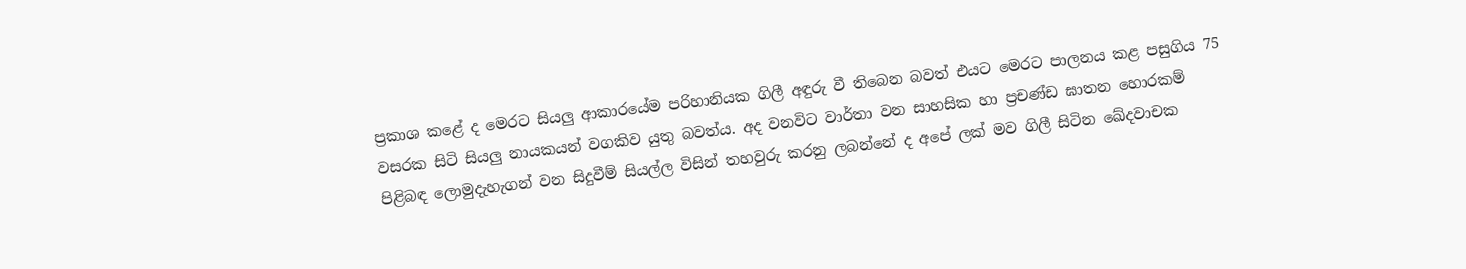ප්‍රකාශ කළේ ද මෙරට සියලු ආකාරයේම පරිහානියක ගිලී අඳුරු වී තිබෙන බවත් එයට මෙරට පාලනය කළ පසුගිය 75 වසරක සිටි සියලු නායකයන් වගකිව යුතු බවත්ය. අද වනවිට වාර්තා වන සාහසික හා ප්‍රචණ්ඩ ඝාතන හොරකම් පිළිබඳ ලොමුදැහැගන් වන සිදුවීම් සියල්ල විසින් තහවුරු කරනු ලබන්නේ ද අපේ ලක් මව ගිලී සිටින ඛේදවාචක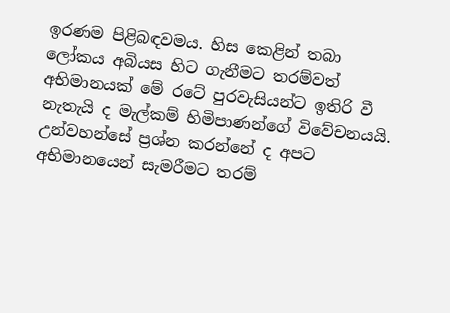ඉරණම පිළිබඳවමය. හිස කෙළින් තබා ලෝකය අබියස හිට ගැනීමට තරම්වත් අභිමානයක් මේ රටේ පුරවැසියන්ට ඉතිරි වී නැතැයි ද මැල්කම් හිමිපාණන්ගේ විවේචනයයි. උන්වහන්සේ ප්‍රශ්න කරන්නේ ද අපට අභිමානයෙන් සැමරීමට තරම්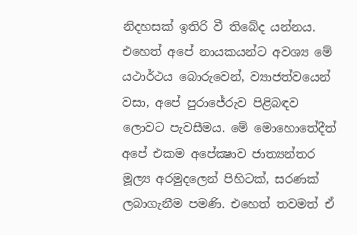නිදහසක් ඉතිරි වී තිබේද යන්නය. එහෙත් අපේ නායකයන්ට අවශ්‍ය මේ යථාර්ථය බොරුවෙන්, ව්‍යාජත්වයෙන් වසා, අපේ පුරාජේරුව පිළිබඳව ලොවට පැවසීමය. මේ මොහොතේදීත් අපේ එකම අපේක්‍ෂාව ජාත්‍යන්තර මූල්‍ය අරමුදලෙන් පිහිටක්, සරණක් ලබාගැනීම පමණි. එහෙත් තවමත් ඒ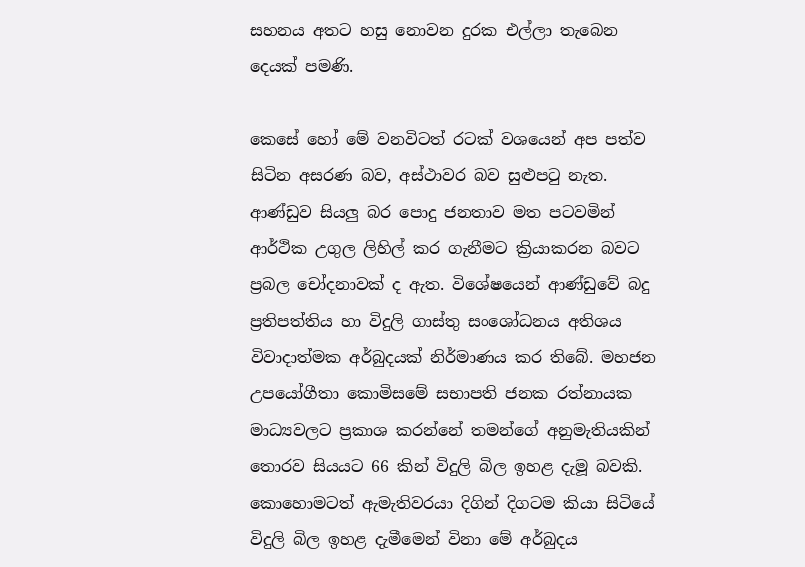සහනය අතට හසු නොවන දුරක එල්ලා තැබෙන දෙයක් පමණි.

කෙසේ හෝ මේ වනවිටත් රටක් වශයෙන් අප පත්ව සිටින අසරණ බව, අස්ථාවර බව සුළුපටු නැත. ආණ්ඩුව සියලු බර පොදු ජනතාව මත පටවමින් ආර්ථික උගුල ලිහිල් කර ගැනීමට ක්‍රියාකරන බවට ප්‍රබල චෝදනාවක් ද ඇත. විශේෂයෙන් ආණ්ඩුවේ බදු ප්‍රතිපත්තිය හා විදුලි ගාස්තු සංශෝධනය අතිශය විවාදාත්මක අර්බුදයක් නිර්මාණය කර තිබේ. මහජන උපයෝගීතා කොමිසමේ සභාපති ජනක රත්නායක මාධ්‍යවලට ප්‍රකාශ කරන්නේ තමන්ගේ අනුමැතියකින් තොරව සියයට 66 කින් විදුලි බිල ඉහළ දැමූ බවකි. කොහොමටත් ඇමැතිවරයා දිගින් දිගටම කියා සිටියේ විදුලි බිල ඉහළ දැමීමෙන් විනා මේ අර්බුදය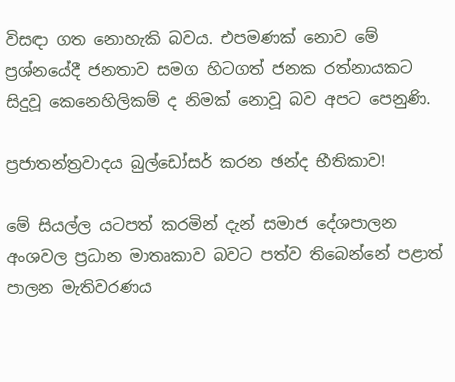විසඳා ගත නොහැකි බවය. එපමණක් නොව මේ ප්‍රශ්නයේදී ජනතාව සමග හිටගත් ජනක රත්නායකට සිදුවූ කෙනෙහිලිකම් ද නිමක් නොවූ බව අපට පෙනුණි.

ප්‍රජාතන්ත්‍රවාදය බුල්ඩෝසර් කරන ඡන්ද භීතිකාව!

මේ සියල්ල යටපත් කරමින් දැන් සමාජ දේශපාලන අංශවල ප්‍රධාන මාතෘකාව බවට පත්ව තිබෙන්නේ පළාත් පාලන මැතිවරණය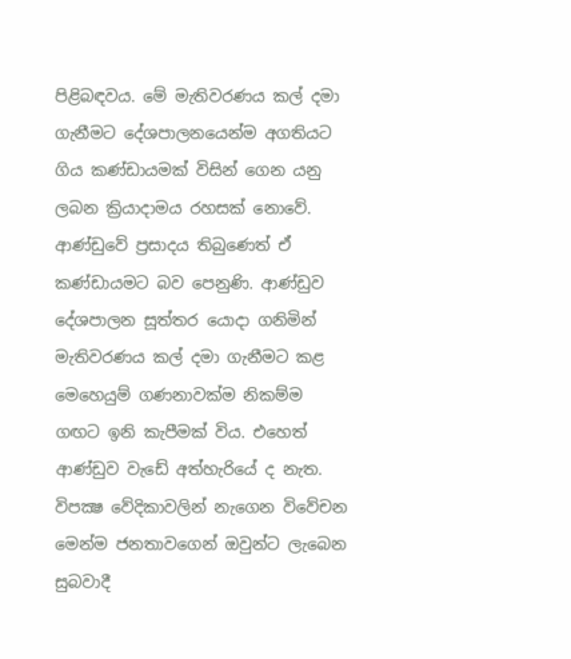පිළිබඳවය. මේ මැතිවරණය කල් දමා ගැනීමට දේශපාලනයෙන්ම අගතියට ගිය කණ්ඩායමක් විසින් ගෙන යනු ලබන ක්‍රියාදාමය රහසක් නොවේ. ආණ්ඩුවේ ප්‍රසාදය තිබුණෙත් ඒ කණ්ඩායමට බව පෙනුණි. ආණ්ඩුව දේශපාලන සූත්තර යොදා ගනිමින් මැතිවරණය කල් දමා ගැනීමට කළ මෙහෙයුම් ගණනාවක්ම නිකම්ම ගඟට ඉනි කැපීමක් විය. එහෙත් ආණ්ඩුව වැඩේ අත්හැරියේ ද නැත. විපක්‍ෂ වේදිකාවලින් නැගෙන විවේචන මෙන්ම ජනතාවගෙන් ඔවුන්ට ලැබෙන සුබවාදී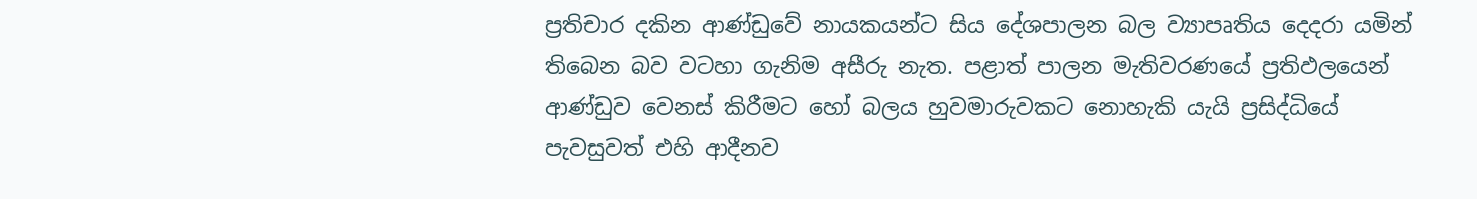ප්‍රතිචාර දකින ආණ්ඩුවේ නායකයන්ට සිය දේශපාලන බල ව්‍යාපෘතිය දෙදරා යමින් තිබෙන බව වටහා ගැනිම අසීරු නැත. පළාත් පාලන මැතිවරණයේ ප්‍රතිඵලයෙන් ආණ්ඩුව වෙනස් කිරීමට හෝ බලය හුවමාරුවකට නොහැකි යැයි ප්‍රසිද්ධියේ පැවසුවත් එහි ආදීනව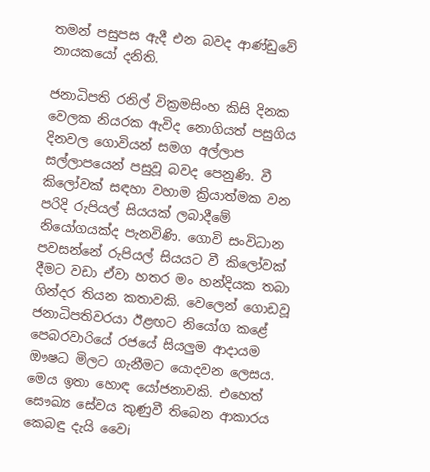තමන් පසුපස ඇදී එන බවද ආණ්ඩුවේ නායකයෝ දනිති.

ජනාධිපති රනිල් වික්‍රමසිංහ කිසි දිනක වෙලක නියරක ඇවිද නොගියත් පසුගිය දිනවල ගොවියන් සමග අල්ලාප සල්ලාපයෙන් පසුවූ බවද පෙනුණි. වී කිලෝවක් සඳහා වහාම ක්‍රියාත්මක වන පරිදි රුපියල් සියයක් ලබාදීමේ නියෝගයක්ද පැනවිණි. ගොවි සංවිධාන පවසන්නේ රුපියල් සියයට වී කිලෝවක් දීමට වඩා ඒවා හතර මං හන්දියක තබා ගින්දර තියන කතාවකි. වෙලෙන් ගොඩවූ ජනාධිපතිවරයා ඊළඟට නියෝග කළේ පෙබරවාරියේ රජයේ සියලුම ආදායම ඖෂධ මිලට ගැනීමට යොදවන ලෙසය. මෙය ඉතා හොඳ යෝජනාවකි. එහෙත් සෞඛ්‍ය සේවය කුණුවී තිබෙන ආකාරය කෙබඳු දැයි වෛi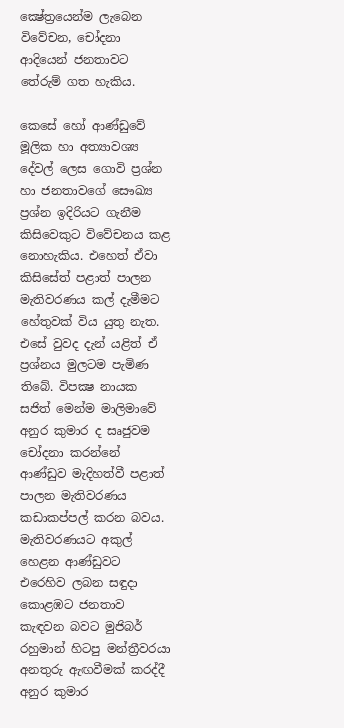ක්‍ෂේත්‍රයෙන්ම ලැබෙන විවේචන, චෝදනා ආදියෙන් ජනතාවට තේරුම් ගත හැකිය.

කෙසේ හෝ ආණ්ඩුවේ මූලික හා අත්‍යාවශ්‍ය දේවල් ලෙස ගොවි ප්‍රශ්න හා ජනතාවගේ සෞඛ්‍ය ප්‍රශ්න ඉදිරියට ගැනීම කිසිවෙකුට විවේචනය කළ නොහැකිය. එහෙත් ඒවා කිසිසේත් පළාත් පාලන මැතිවරණය කල් දැමීමට හේතුවක් විය යුතු නැත. එසේ වුවද දැන් යළිත් ඒ ප්‍රශ්නය මුලටම පැමිණ තිබේ. විපක්‍ෂ නායක සජිත් මෙන්ම මාලිමාවේ අනුර කුමාර ද සෘජුවම චෝදනා කරන්නේ ආණ්ඩුව මැදිහත්වී පළාත් පාලන මැතිවරණය කඩාකප්පල් කරන බවය. මැතිවරණයට අකුල් හෙළන ආණ්ඩුවට එරෙහිව ලබන සඳුදා කොළඹට ජනතාව කැඳවන බවට මුජිබර් රහුමාන් හිටපු මන්ත්‍රීවරයා අනතුරු ඇඟවීමක් කරද්දී අනුර කුමාර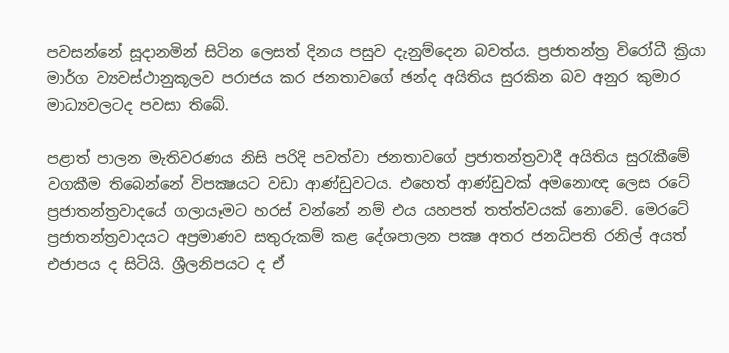පවසන්නේ සූදානමින් සිටින ලෙසත් දිනය පසුව දැනුම්දෙන බවත්ය. ප්‍රජාතන්ත්‍ර විරෝධී ක්‍රියා මාර්ග ව්‍යවස්ථානුකූලව පරාජය කර ජනතාවගේ ඡන්ද අයිතිය සුරකින බව අනුර කුමාර මාධ්‍යවලටද පවසා තිබේ.

පළාත් පාලන මැතිවරණය නිසි පරිදි පවත්වා ජනතාවගේ ප්‍රජාතන්ත්‍රවාදී අයිතිය සුරැකීමේ වගකීම තිබෙන්නේ විපක්‍ෂයට වඩා ආණ්ඩුවටය. එහෙත් ආණ්ඩුවක් අමනොඥ ලෙස රටේ ප්‍රජාතන්ත්‍රවාදයේ ගලායෑමට හරස් වන්නේ නම් එය යහපත් තත්ත්වයක් නොවේ. මෙරටේ ප්‍රජාතන්ත්‍රවාදයට අප්‍රමාණව සතුරුකම් කළ දේශපාලන පක්‍ෂ අතර ජනධිපති රනිල් අයත් එජාපය ද සිටියි. ශ්‍රීලනිපයට ද ඒ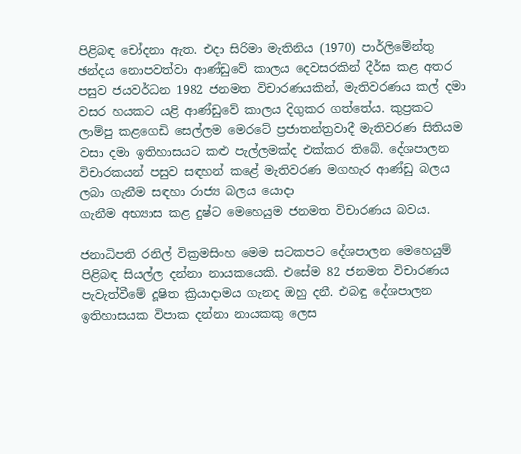පිළිබඳ චෝදනා ඇත. එදා සිරිමා මැතිනිය (1970) පාර්ලිමේන්තු ඡන්දය නොපවත්වා ආණ්ඩුවේ කාලය දෙවසරකින් දීර්ඝ කළ අතර පසුව ජයවර්ධන 1982 ජනමත විචාරණයකින්, මැතිවරණය කල් දමා වසර හයකට යළි ආණ්ඩුවේ කාලය දිගුකර ගත්තේය. කුප්‍රකට ලාම්පු කළගෙඩි සෙල්ලම මෙරටේ ප්‍රජාතන්ත්‍රවාදී මැතිවරණ සිතියම වසා දමා ඉතිහාසයට කළු පැල්ලමක්ද එක්කර තිබේ. දේශපාලන විචාරකයන් පසුව සඳහන් කළේ මැතිවරණ මගහැර ආණ්ඩු බලය ලබා ගැනීම සඳහා රාජ්‍ය බලය යොදා
ගැනීම අභ්‍යාස කළ දුෂ්ට මෙහෙයුම ජනමත විචාරණය බවය.

ජනාධිපති රනිල් වික්‍රමසිංහ මෙම සටකපට දේශපාලන මෙහෙයුම් පිළිබඳ සියල්ල දන්නා නායකයෙකි. එසේම 82 ජනමත විචාරණය පැවැත්වීමේ දූෂිත ක්‍රියාදාමය ගැනද ඔහු දනී. එබඳු දේශපාලන ඉතිහාසයක විපාක දන්නා නායකකු ලෙස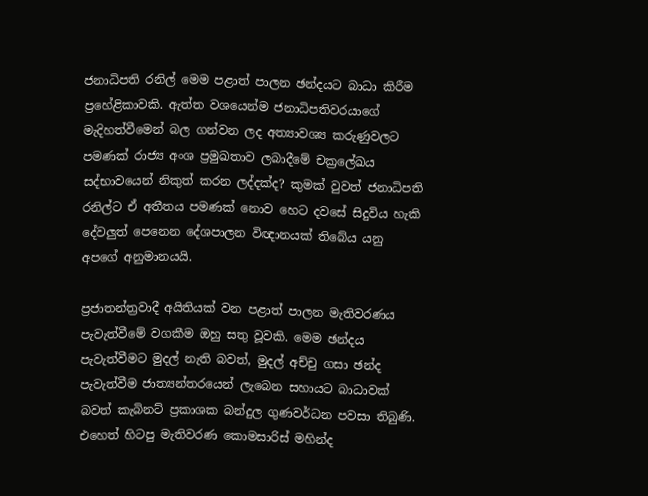ජනාධිපති රනිල් මෙම පළාත් පාලන ඡන්දයට බාධා කිරීම ප්‍රහේළිකාවකි. ඇත්ත වශයෙන්ම ජනාධිපතිවරයාගේ මැදිහත්වීමෙන් බල ගන්වන ලද අත්‍යාවශ්‍ය කරුණුවලට පමණක් රාජ්‍ය අංශ ප්‍රමුඛතාව ලබාදීමේ චක්‍රලේඛය සද්භාවයෙන් නිකුත් කරන ලද්දක්ද? කුමක් වුවත් ජනාධිපති රනිල්ට ඒ අතීතය පමණක් නොව හෙට දවසේ සිදුවිය හැකි දේවලුත් පෙනෙන දේශපාලන විඥානයක් තිබේය යනු අපගේ අනුමානයයි.

ප්‍රජාතන්ත්‍රවාදී අයිතියක් වන පළාත් පාලන මැතිවරණය පැවැත්වීමේ වගකීම ඔහු සතු වූවකි. මෙම ඡන්දය පැවැත්වීමට මුදල් නැති බවත්, මුදල් අච්චු ගසා ඡන්ද පැවැත්වීම ජාත්‍යන්තරයෙන් ලැබෙන සහායට බාධාවක් බවත් කැබිනට් ප්‍රකාශක බන්දුල ගුණවර්ධන පවසා තිබුණි. එහෙත් හිටපු මැතිවරණ කොමසාරිස් මහින්ද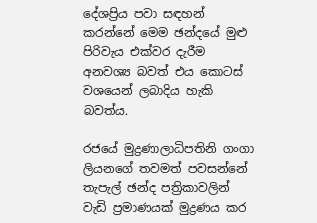දේශප්‍රිය පවා සඳහන් කරන්නේ මෙම ඡන්දයේ මුළු පිරිවැය එක්වර දැරීම අනවශ්‍ය බවත් එය කොටස් වශයෙන් ලබාදිය හැකි බවත්ය.

රජයේ මුද්‍රණාලාධිපතිනි ගංගා ලියනගේ තවමත් පවසන්නේ තැපැල් ඡන්ද පත්‍රිකාවලින් වැඩි ප්‍රමාණයක් මුද්‍රණය කර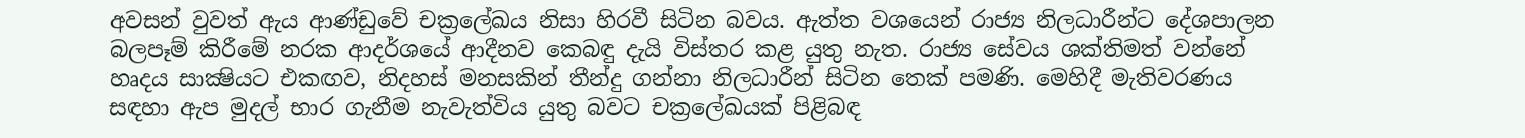අවසන් වුවත් ඇය ආණ්ඩුවේ චක්‍රලේඛය නිසා හිරවී සිටින බවය. ඇත්ත වශයෙන් රාජ්‍ය නිලධාරීන්ට දේශපාලන බලපෑම් කිරීමේ නරක ආදර්ශයේ ආදීනව කෙබඳු දැයි විස්තර කළ යුතු නැත. රාජ්‍ය සේවය ශක්තිමත් වන්නේ හෘදය සාක්‍ෂියට එකඟව, නිදහස් මනසකින් තීන්දු ගන්නා නිලධාරීන් සිටින තෙක් පමණි. මෙහිදී මැතිවරණය සඳහා ඇප මුදල් භාර ගැනීම නැවැත්විය යුතු බවට චක්‍රලේඛයක් පිළිබඳ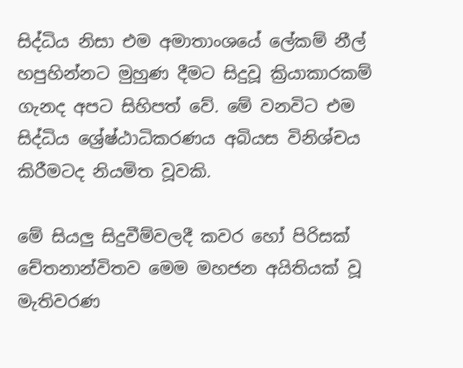සිද්ධිය නිසා එම අමාතාංශයේ ලේකම් නීල් හපුහින්නට මුහුණ දීමට සිදුවූ ක්‍රියාකාරකම් ගැනද අපට සිහිපත් වේ. මේ වනවිට එම සිද්ධිය ශ්‍රේෂ්ඨාධිකරණය අබියස විනිශ්චය කිරීමටද නියමිත වූවකි.

මේ සියලු සිදුවීම්වලදී කවර හෝ පිරිසක් චේතනාන්විතව මෙම මහජන අයිතියක් වූ මැතිවරණ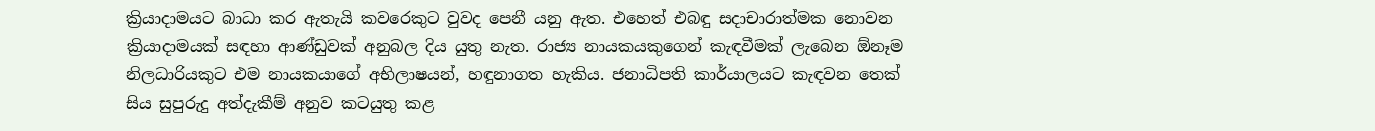ක්‍රියාදාමයට බාධා කර ඇතැයි කවරෙකුට වුවද පෙනී යනු ඇත. එහෙත් එබඳු සදාචාරාත්මක නොවන ක්‍රියාදාමයක් සඳහා ආණ්ඩුවක් අනුබල දිය යුතු නැත. රාජ්‍ය නායකයකුගෙන් කැඳවීමක් ලැබෙන ඕනෑම නිලධාරියකුට එම නායකයාගේ අභිලාෂයන්, හඳුනාගත හැකිය. ජනාධිපති කාර්යාලයට කැඳවන තෙක් සිය සුපුරුදු අත්දැකීම් අනුව කටයුතු කළ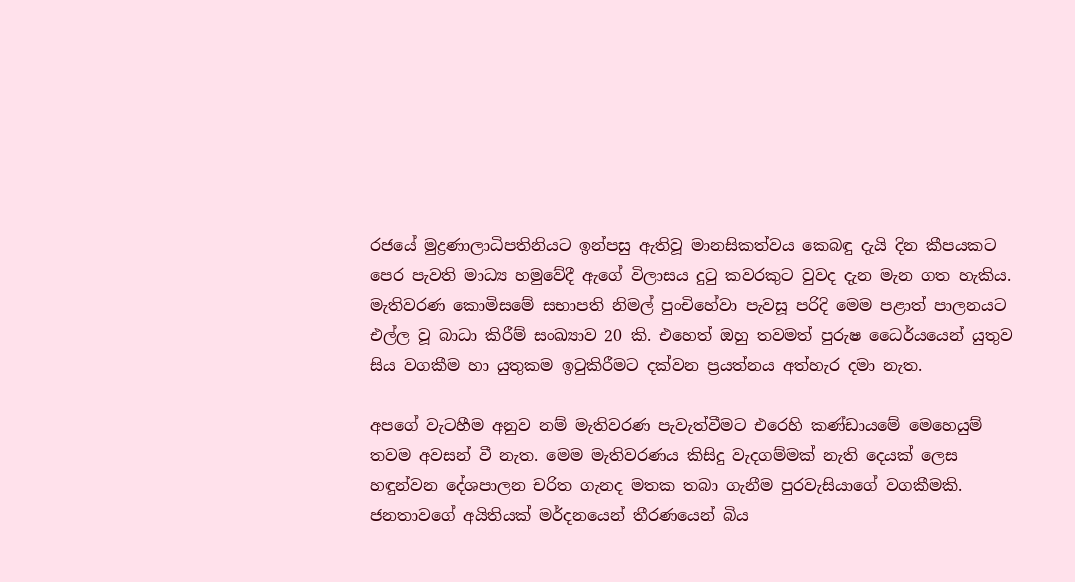රජයේ මුද්‍රණාලාධිපතිනියට ඉන්පසු ඇතිවූ මානසිකත්වය කෙබඳු දැයි දින කීපයකට පෙර පැවති මාධ්‍ය හමුවේදී ඇගේ විලාසය දුටු කවරකුට වුවද දැන මැන ගත හැකිය. මැතිවරණ කොමිසමේ සභාපති නිමල් පුංචිහේවා පැවසූ පරිදි මෙම පළාත් පාලනයට එල්ල වූ බාධා කිරීම් සංඛ්‍යාව 20 කි. එහෙත් ඔහු තවමත් පුරුෂ ධෛර්යයෙන් යුතුව සිය වගකීම හා යුතුකම ඉටුකිරීමට දක්වන ප්‍රයත්නය අත්හැර දමා නැත.

අපගේ වැටහීම අනුව නම් මැතිවරණ පැවැත්වීමට එරෙහි කණ්ඩායමේ මෙහෙයුම් තවම අවසන් වී නැත. මෙම මැතිවරණය කිසිදු වැදගම්මක් නැති දෙයක් ලෙස හඳුන්වන දේශපාලන චරිත ගැනද මතක තබා ගැනීම පුරවැසියාගේ වගකීමකි. ජනතාවගේ අයිතියක් මර්දනයෙන් තීරණයෙන් බිය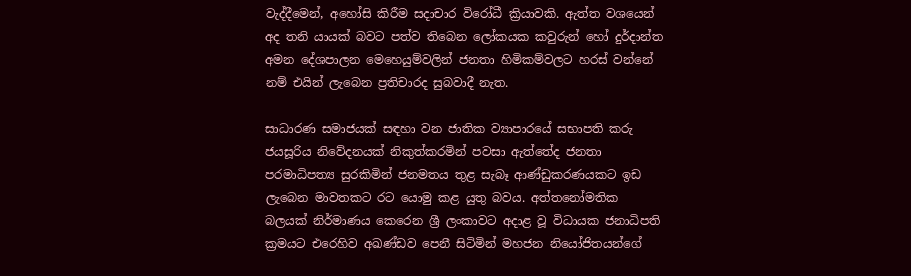වැද්දීමෙන්, අහෝසි කිරීම සදාචාර විරෝධී ක්‍රියාවකි. ඇත්ත වශයෙන් අද තනි යායක් බවට පත්ව තිබෙන ලෝකයක කවුරුන් හෝ දුර්දාන්ත අමන දේශපාලන මෙහෙයුම්වලින් ජනතා හිමිකම්වලට හරස් වන්නේ නම් එයින් ලැබෙන ප්‍රතිචාරද සුබවාදී නැත.

සාධාරණ සමාජයක් සඳහා වන ජාතික ව්‍යාපාරයේ සභාපති කරු ජයසූරිය නිවේදනයක් නිකුත්කරමින් පවසා ඇත්තේද ජනතා පරමාධිපත්‍ය සුරකිමින් ජනමතය තුළ සැබෑ ආණ්ඩුකරණයකට ඉඩ ලැබෙන මාවතකට රට යොමු කළ යුතු බවය. අත්තනෝමතික බලයක් නිර්මාණය කෙරෙන ශ්‍රී ලංකාවට අදාළ වූ විධායක ජනාධිපති ක්‍රමයට එරෙහිව අඛණ්ඩව පෙනී සිටිමින් මහජන නියෝජිතයන්ගේ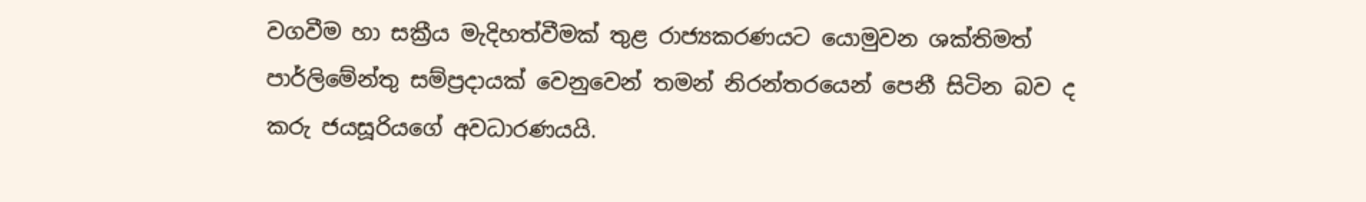වගවීම හා සක්‍රීය මැදිහත්වීමක් තුළ රාජ්‍යකරණයට යොමුවන ශක්තිමත් පාර්ලිමේන්තු සම්ප්‍රදායක් වෙනුවෙන් තමන් නිරන්තරයෙන් පෙනී සිටින බව ද කරු ජයසූරියගේ අවධාරණයයි.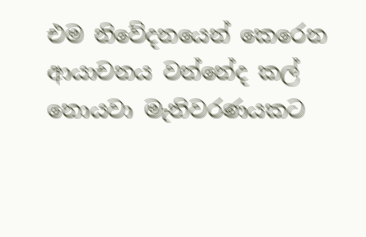එම නිවේදනයෙන් කෙරෙන ආයාචනය වන්නේද කල් නොයවා මැතිවරණයකට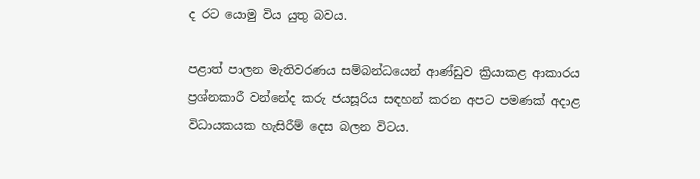ද රට යොමු විය යුතු බවය.

පළාත් පාලන මැතිවරණය සම්බන්ධයෙන් ආණ්ඩුව ක්‍රියාකළ ආකාරය ප්‍රශ්නකාරී වන්නේද කරු ජයසූරිය සඳහන් කරන අපට පමණක් අදාළ විධායකයක හැසිරීම් දෙස බලන විටය.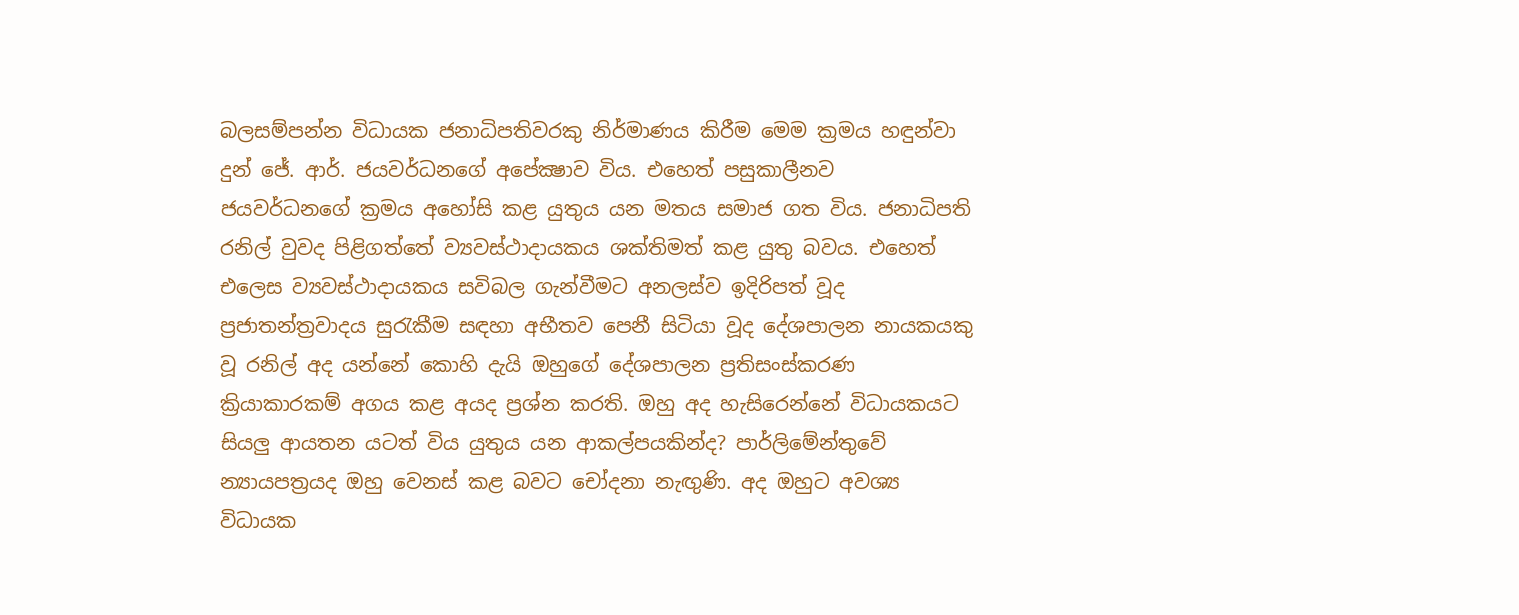බලසම්පන්න විධායක ජනාධිපතිවරකු නිර්මාණය කිරීම මෙම ක්‍රමය හඳුන්වා දුන් ජේ. ආර්. ජයවර්ධනගේ අපේක්‍ෂාව විය. එහෙත් පසුකාලීනව ජයවර්ධනගේ ක්‍රමය අහෝසි කළ යුතුය යන මතය සමාජ ගත විය. ජනාධිපති රනිල් වුවද පිළිගත්තේ ව්‍යවස්ථාදායකය ශක්තිමත් කළ යුතු බවය. එහෙත් එලෙස ව්‍යවස්ථාදායකය සවිබල ගැන්වීමට අනලස්ව ඉදිරිපත් වූද ප්‍රජාතන්ත්‍රවාදය සුරැකීම සඳහා අභීතව පෙනී සිටියා වූද දේශපාලන නායකයකු වූ රනිල් අද යන්නේ කොහි දැයි ඔහුගේ දේශපාලන ප්‍රතිසංස්කරණ ක්‍රියාකාරකම් අගය කළ අයද ප්‍රශ්න කරති. ඔහු අද හැසිරෙන්නේ විධායකයට සියලු ආයතන යටත් විය යුතුය යන ආකල්පයකින්ද? පාර්ලිමේන්තුවේ න්‍යායපත්‍රයද ඔහු වෙනස් කළ බවට චෝදනා නැඟුණි. අද ඔහුට අවශ්‍ය විධායක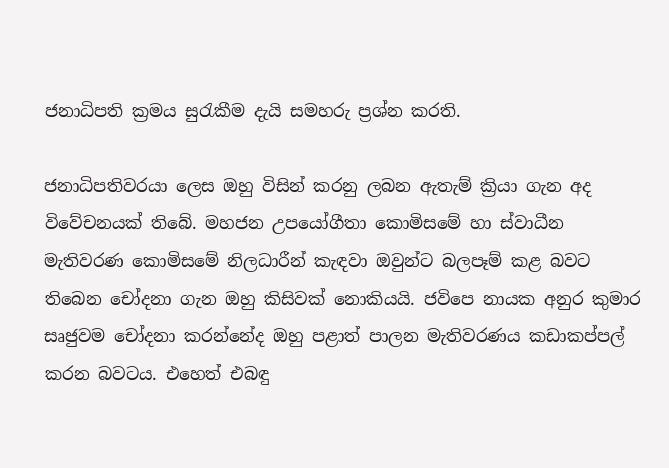ජනාධිපති ක්‍රමය සුරැකීම දැයි සමහරු ප්‍රශ්න කරති.

ජනාධිපතිවරයා ලෙස ඔහු විසින් කරනු ලබන ඇතැම් ක්‍රියා ගැන අද විවේචනයක් තිබේ. මහජන උපයෝගීතා කොමිසමේ හා ස්වාධීන මැතිවරණ කොමිසමේ නිලධාරීන් කැඳවා ඔවුන්ට බලපෑම් කළ බවට තිබෙන චෝදනා ගැන ඔහු කිසිවක් නොකියයි. ජවිපෙ නායක අනුර කුමාර සෘජුවම චෝදනා කරන්නේද ඔහු පළාත් පාලන මැතිවරණය කඩාකප්පල් කරන බවටය. එහෙත් එබඳු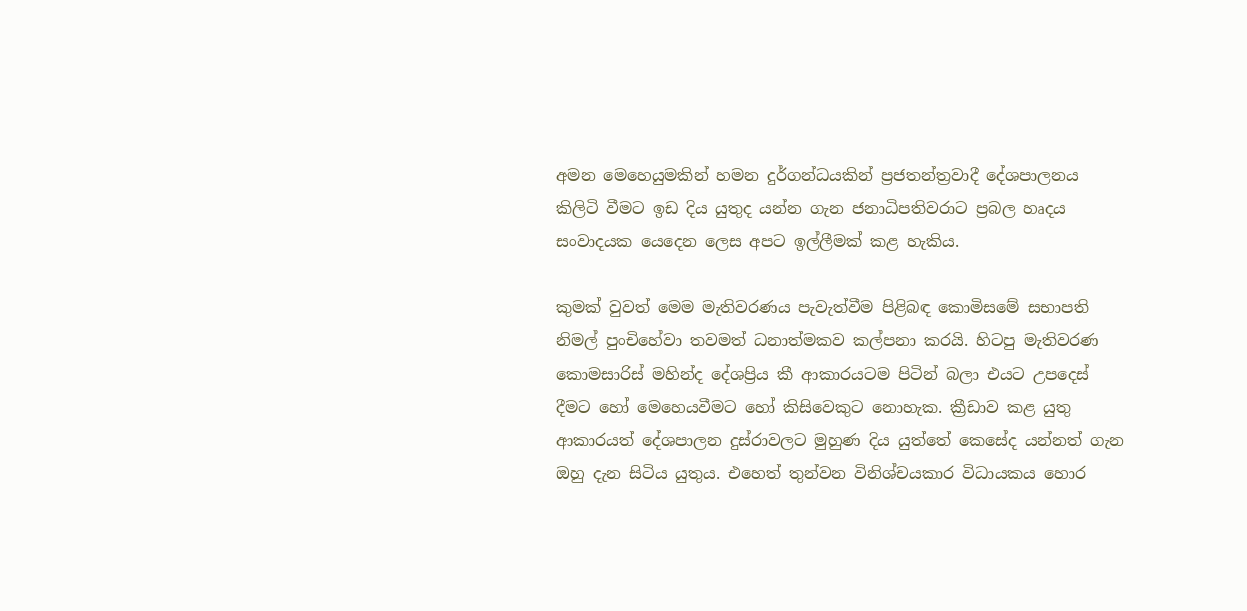අමන මෙහෙයුමකින් හමන දුර්ගන්ධයකින් ප්‍රජතන්ත්‍රවාදී දේශපාලනය කිලිටි වීමට ඉඩ දිය යුතුද යන්න ගැන ජනාධිපතිවරාට ප්‍රබල හෘදය සංවාදයක යෙදෙන ලෙස අපට ඉල්ලීමක් කළ හැකිය.

කුමක් වුවත් මෙම මැතිවරණය පැවැත්වීම පිළිබඳ කොමිසමේ සභාපති නිමල් පුංචිහේවා තවමත් ධනාත්මකව කල්පනා කරයි. හිටපු මැතිවරණ කොමසාරිස් මහින්ද දේශප්‍රිය කී ආකාරයටම පිටින් බලා එයට උපදෙස් දීමට හෝ මෙහෙයවීමට හෝ කිසිවෙකුට නොහැක. ක්‍රීඩාව කළ යුතු ආකාරයත් දේශපාලන දුස්රාවලට මුහුණ දිය යුත්තේ කෙසේද යන්නත් ගැන ඔහු දැන සිටිය යුතුය. එහෙත් තුන්වන විනිශ්චයකාර විධායකය හොර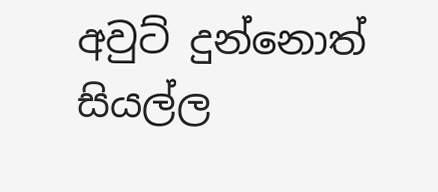අවුට් දුන්නොත් සියල්ල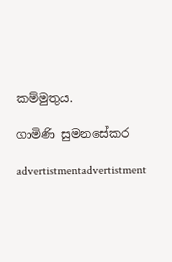කම්මුතුය.

ගාමිණි සුමනසේකර

advertistmentadvertistment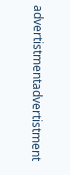advertistmentadvertistment